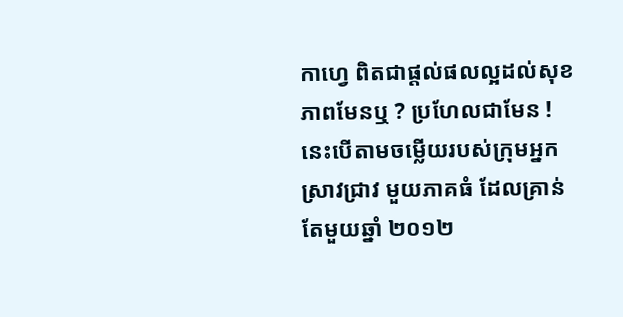កាហ្វេ ពិតជាផ្តល់ផលល្អដល់សុខភាពមែនឬ ? ប្រហែលជាមែន ! នេះបើតាមចម្លើយរបស់ក្រុមអ្នកស្រាវជ្រាវ មួយភាគធំ ដែលគ្រាន់តែមួយឆ្នាំ ២០១២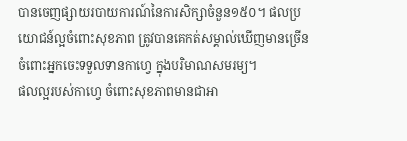បានចេញផ្សាយរបាយការណ៍នៃការសិក្សាចំនួន១៥០។ ផលប្រយោជន៍ល្អចំពោះសុខភាព ត្រូវបានគេកត់សម្គាល់ឃើញមានច្រើនចំពោះអ្នកចេះទទួលទានកាហ្វេ ក្នុងបរិមាណសមរម្យ។
ផលល្អរបស់កាហ្វេ ចំពោះសុខភាពមានជាអា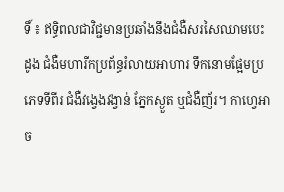ទិ៍ ៖ ឥទ្ធិពលជាវិជ្ជមានប្រឆាំងនឹងជំងឺសរសៃឈាមបេះដូង ជំងឺមហារីកប្រព័ន្ធរំលាយអាហារ ទឹកនោមផ្អែមប្រភេទទីពីរ ជំងឺវង្វេងវង្វាន់ ភ្នែកស្ងួត ឬជំងឺញ័រ។ កាហ្វេអាច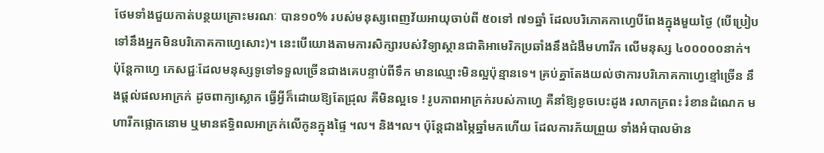ថែមទាំងជួយកាត់បន្ថយគ្រោះមរណៈ បាន១០% របស់មនុស្សពេញវ័យអាយុចាប់ពី ៥០ទៅ ៧១ឆ្នាំ ដែលបរិភោគកាហ្វេបីពែងក្នុងមួយថ្ងៃ (បើប្រៀបទៅនឹងអ្នកមិនបរិភោគកាហ្វេសោះ)។ នេះបើយោងតាមការសិក្សារបស់វិទ្យាស្ថានជាតិអាមេរិកប្រឆាំងនឹងជំងឺមហារីក លើមនុស្ស ៤០០០០០នាក់។
ប៉ុន្តែកាហ្វេ ភេសជ្ជៈដែលមនុស្សទូទៅទទួលច្រើនជាងគេបន្ទាប់ពីទឹក មានឈ្មោះមិនល្អប៉ុន្មានទេ។ គ្រប់គ្នាតែងយល់ថាការបរិភោគកាហ្វេខ្មៅច្រើន នឹងផ្តល់ផលអាក្រក់ ដូចពាក្យស្លោក ធ្វើអ្វីក៏ដោយឱ្យតែជ្រុល គឺមិនល្អទេ ! រូបភាពអាក្រក់របស់កាហ្វេ គឺនាំឱ្យខូចបេះដូង រលាកក្រពះ រំខានដំណេក មហារីកផ្លោកនោម ឬមានឥទ្ធិពលអាក្រក់លើកូនក្នុងផ្ទៃ ។ល។ និង។ល។ ប៉ុន្តែជាងម្ភៃឆ្នាំមកហើយ ដែលការភ័យព្រួយ ទាំងអំបាលម៉ាន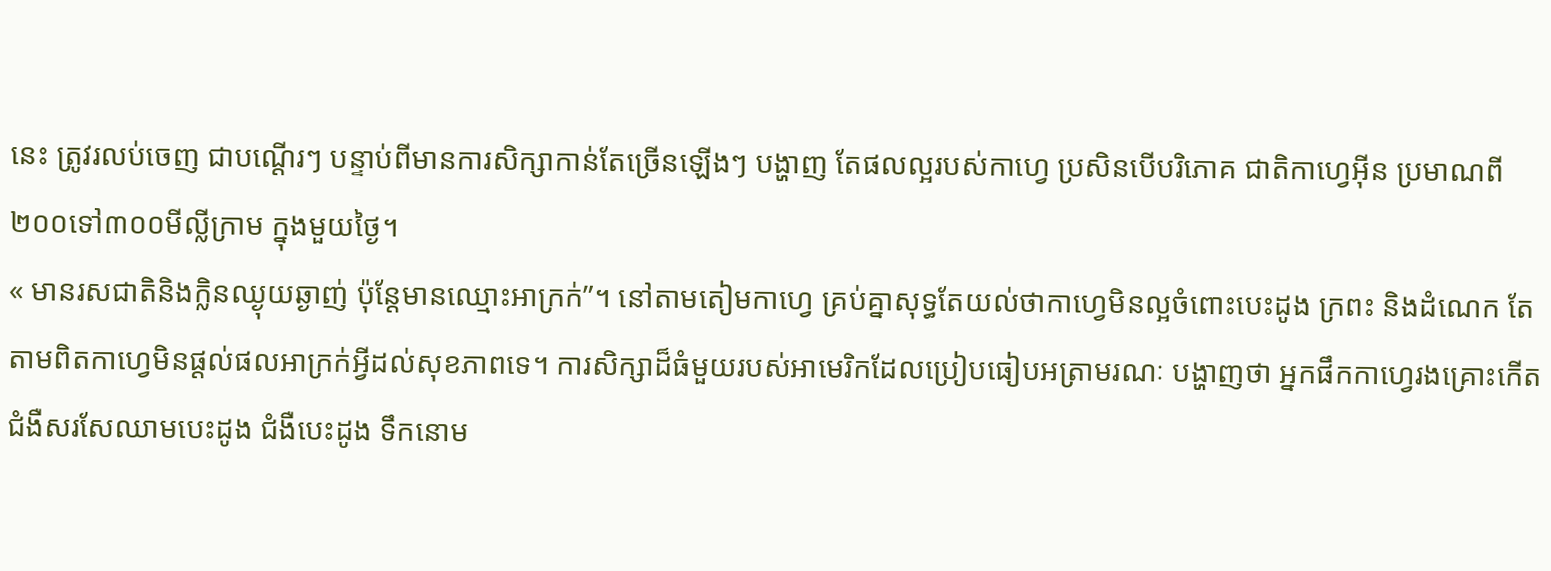នេះ ត្រូវរលប់ចេញ ជាបណ្តើរៗ បន្ទាប់ពីមានការសិក្សាកាន់តែច្រើនឡើងៗ បង្ហាញ តែផលល្អរបស់កាហ្វេ ប្រសិនបើបរិភោគ ជាតិកាហ្វេអ៊ីន ប្រមាណពី២០០ទៅ៣០០មីលី្លក្រាម ក្នុងមួយថ្ងៃ។
« មានរសជាតិនិងក្លិនឈ្ងុយឆ្ងាញ់ ប៉ុន្តែមានឈ្មោះអាក្រក់”។ នៅតាមតៀមកាហ្វេ គ្រប់គ្នាសុទ្ធតែយល់ថាកាហ្វេមិនល្អចំពោះបេះដូង ក្រពះ និងដំណេក តែតាមពិតកាហ្វេមិនផ្តល់ផលអាក្រក់អ្វីដល់សុខភាពទេ។ ការសិក្សាដ៏ធំមួយរបស់អាមេរិកដែលប្រៀបធៀបអត្រាមរណៈ បង្ហាញថា អ្នកផឹកកាហ្វេរងគ្រោះកើតជំងឺសរសែឈាមបេះដូង ជំងឺបេះដូង ទឹកនោម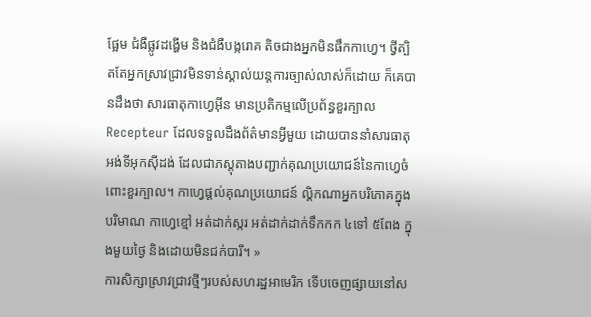ផ្អែម ជំងឺផ្លូវដង្ហើម និងជំងឺបង្ករោគ តិចជាងអ្នកមិនផឹកកាហ្វេ។ ថ្វីត្បិតតែអ្នកស្រាវជ្រាវមិនទាន់ស្គាល់យន្តការច្បាស់លាស់ក៏ដោយ ក៏គេបានដឹងថា សារធាតុកាហ្វេអ៊ីន មានប្រតិកម្មលើប្រព័ន្ធខួរក្បាល Recepteur ដែលទទួលដឹងព័ត៌មានអ្វីមួយ ដោយបាននាំសារធាតុអង់ទីអុកស៊ីដង់ ដែលជាភស្តុតាងបញ្ជាក់គុណប្រយោជន៍នៃកាហ្វេចំពោះខួរក្បាល។ កាហ្វេផ្តល់គុណប្រយោជន៍ ល្គិកណាអ្នកបរិភោគក្នុងបរិមាណ កាហ្វេខ្មៅ អត់ដាក់ស្ករ អត់ដាក់ដាក់ទឹកកក ៤ទៅ ៥ពែង ក្នុងមួយថ្ងៃ និងដោយមិនជក់បារី។ »
ការសិក្សាស្រាវជ្រាវថ្មីៗរបស់សហរដ្ឋអាមេរិក ទើបចេញផ្សាយនៅស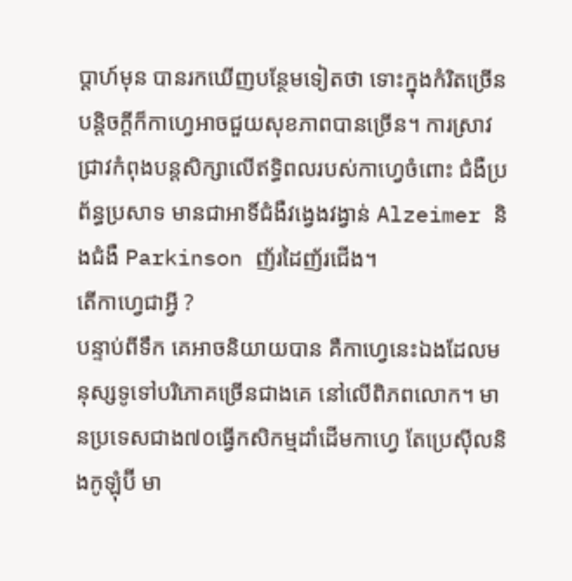ប្តាហ៍មុន បានរកឃើញបន្ថែមទៀតថា ទោះក្នុងកំរិតច្រើនបន្តិចក្តីក៏កាហ្វេអាចជួយសុខភាពបានច្រើន។ ការស្រាវជ្រាវកំពុងបន្តសិក្សាលើឥទ្ធិពលរបស់កាហ្វេចំពោះ ជំងឺប្រព័ន្ធប្រសាទ មានជាអាទិ៍ជំងឺវង្វេងវង្វាន់ Alzeimer និងជំងឺ Parkinson ញ័រដៃញ័រជើង។
តើកាហ្វេជាអ្វី ?
បន្ទាប់ពីទឹក គេអាចនិយាយបាន គឺកាហ្វេនេះឯងដែលមនុស្សទូទៅបរិភោគច្រើនជាងគេ នៅលើពិភពលោក។ មានប្រទេសជាង៧០ធ្វើកសិកម្មដាំដើមកាហ្វេ តែប្រេស៊ីលនិងកូឡុំប៊ី មា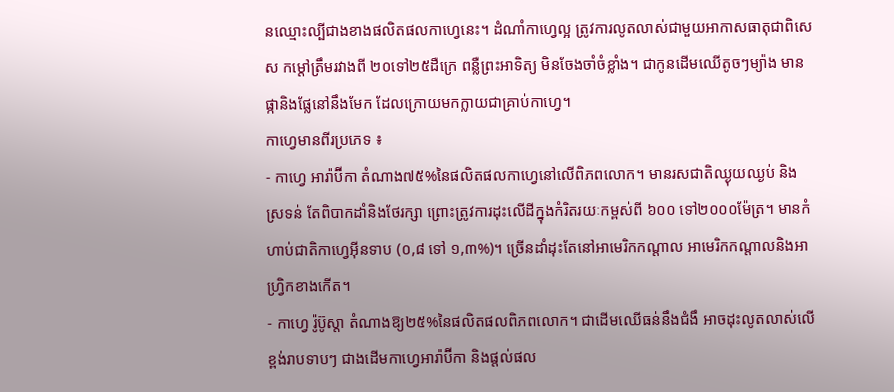នឈ្មោះល្បីជាងខាងផលិតផលកាហ្វេនេះ។ ដំណាំកាហ្វេល្អ ត្រូវការលូតលាស់ជាមួយអាកាសធាតុជាពិសេស កម្តៅត្រឹមរវាងពី ២០ទៅ២៥ដឺក្រេ ពន្លឺព្រះអាទិត្យ មិនចែងចាំចំខ្លាំង។ ជាកូនដើមឈើតូចៗម្យ៉ាង មានផ្កានិងផ្លែនៅនឹងមែក ដែលក្រោយមកក្លាយជាគ្រាប់កាហ្វេ។
កាហ្វេមានពីរប្រភេទ ៖
- កាហ្វេ អារ៉ាប៊ីកា តំណាង៧៥%នៃផលិតផលកាហ្វេនៅលើពិភពលោក។ មានរសជាតិឈ្ងុយឈ្ងប់ និងស្រទន់ តែពិបាកដាំនិងថែរក្សា ព្រោះត្រូវការដុះលើដីក្នុងកំរិតរយៈកម្ពស់ពី ៦០០ ទៅ២០០០ម៉ែត្រ។ មានកំហាប់ជាតិកាហ្វេអ៊ីនទាប (០,៨ ទៅ ១,៣%)។ ច្រើនដាំដុះតែនៅអាមេរិកកណ្តាល អាមេរិកកណ្តាលនិងអាហ្វ្រិកខាងកើត។
- កាហ្វេ រ៉ូប៊ូស្តា តំណាងឱ្យ២៥%នៃផលិតផលពិភពលោក។ ជាដើមឈើធន់នឹងជំងឹ អាចដុះលូតលាស់លើខ្ពង់រាបទាបៗ ជាងដើមកាហ្វេអារ៉ាប៊ីកា និងផ្តល់ផល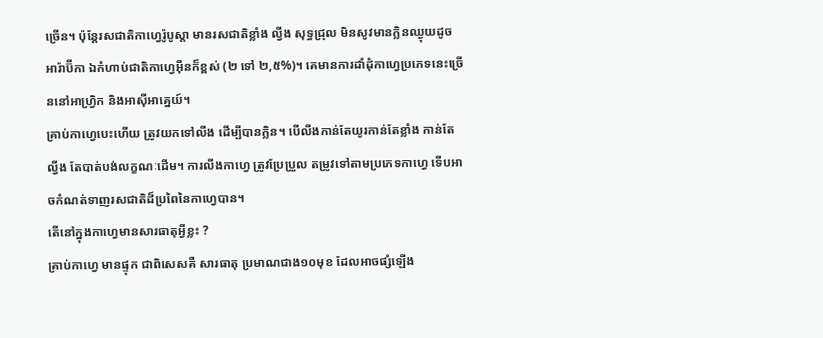ច្រើន។ ប៉ុន្តែរសជាតិកាហ្វេរ៉ូបូស្តា មានរសជាតិខ្លាំង ល្វីង សុទ្ធជ្រុល មិនសូវមានក្លិនឈ្ងុយដូចអារ៉ាប៊ីកា ឯកំហាប់ជាតិកាហ្វេអ៊ីនក៏ខ្ពស់ (២ ទៅ ២,៥%)។ គេមានការដាំដុំកាហ្វេប្រភេទនេះច្រើននៅអាហ្វ្រិក និងអាស៊ីអាគ្នេយ៍។
គ្រាប់កាហ្វេបេះហើយ ត្រូវយកទៅលីង ដើម្បីបានក្លិន។ បើលីងកាន់តែយូរកាន់តែខ្លាំង កាន់តែល្វីង តែបាត់បង់លក្ខណៈដើម។ ការលីងកាហ្វេ ត្រូវប្រែប្រួល តម្រូវទៅតាមប្រភេទកាហ្វេ ទើបអាចកំណត់ទាញរសជាតិដ៏ប្រពៃនៃកាហ្វេបាន។
តើនៅក្នុងកាហ្វេមានសារធាតុអ្វីខ្លះ ?
គ្រាប់កាហ្វេ មានផ្ទុក ជាពិសេសគឺ សារធាតុ ប្រមាណជាង១០មុខ ដែលអាចផ្សំឡើង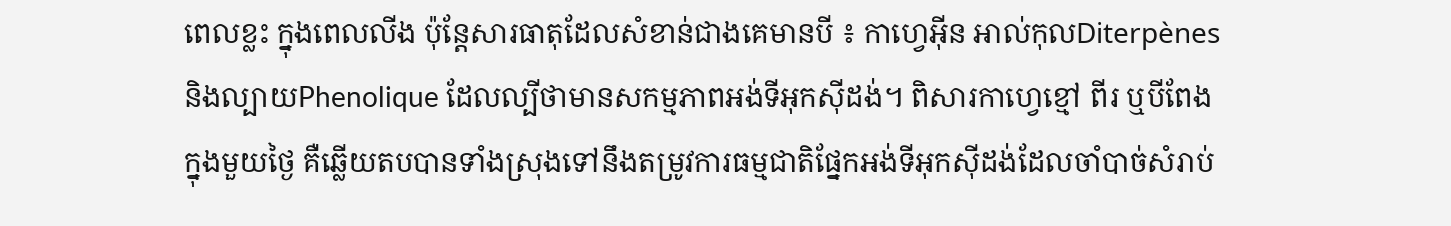ពេលខ្លះ ក្នុងពេលលីង ប៉ុន្តែសារធាតុដែលសំខាន់ជាងគេមានបី ៖ កាហ្វេអ៊ីន អាល់កុលDiterpènes និងល្បាយPhenolique ដែលល្បីថាមានសកម្មភាពអង់ទីអុកស៊ីដង់។ ពិសារកាហ្វេខ្មៅ ពីរ ឬបីពែង ក្នុងមួយថ្ងៃ គឺឆ្លើយតបបានទាំងស្រុងទៅនឹងតម្រូវការធម្មជាតិផ្នែកអង់ទីអុកស៊ីដង់ដែលចាំបាច់សំរាប់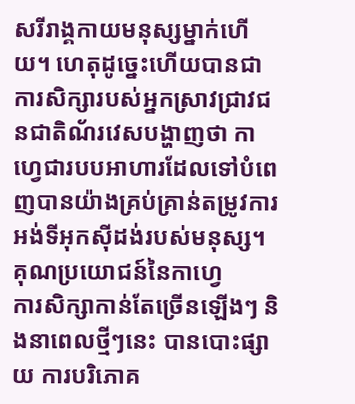សរីរាង្គកាយមនុស្សម្នាក់ហើយ។ ហេតុដូច្នេះហើយបានជាការសិក្សារបស់អ្នកស្រាវជ្រាវជនជាតិណ័រវេសបង្ហាញថា កាហ្វេជារបបអាហារដែលទៅបំពេញបានយ៉ាងគ្រប់គ្រាន់តម្រូវការអង់ទីអុកស៊ីដង់របស់មនុស្ស។
គុណប្រយោជន៍នៃកាហ្វេ
ការសិក្សាកាន់តែច្រើនឡើងៗ និងនាពេលថ្មីៗនេះ បានបោះផ្សាយ ការបរិភោគ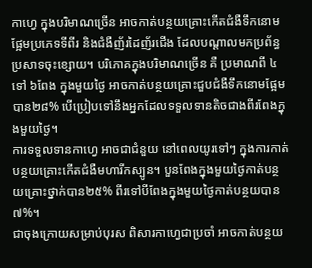កាហ្វេ ក្នុងបរិមាណច្រើន អាចកាត់បន្ថយគ្រោះកើតជំងឺទឹកនោមផ្អែមប្រភេទទីពីរ និងជំងឺញ័រដៃញ័រជើង ដែលបណ្តាលមកប្រព័ន្ធប្រសាទចុះខ្សោយ។ បរិភោគក្នុងបរិមាណច្រើន គឺ ប្រមាណពី ៤ទៅ ៦ពែង ក្នុងមួយថ្ងៃ អាចកាត់បន្ថយគ្រោះជួបជំងឺទឹកនោមផ្អែម បាន២៨% បើប្រៀបទៅនឹងអ្នកដែលទទួលទានតិចជាងពីរពែងក្នុងមួយថ្ងៃ។
ការទទួលទានកាហ្វេ អាចជាជំនួយ នៅពេលយូរទៅៗ ក្នុងការកាត់បន្ថយគ្រោះកើតជំងឺមហារីកស្បូន។ បួនពែងក្នុងមួយថ្ងៃកាត់បន្ថយគ្រោះថ្នាក់បាន២៥% ពីរទៅបីពែងក្នុងមួយថ្ងៃកាត់បន្ថយបាន៧%។
ជាចុងក្រោយសម្រាប់បុរស ពិសារកាហ្វេជាប្រចាំ អាចកាត់បន្ថយ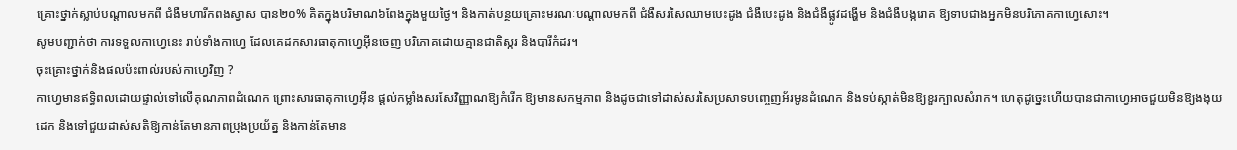គ្រោះថ្នាក់ស្លាប់បណ្តាលមកពី ជំងឺមហារីកពងស្វាស បាន២០% គិតក្នុងបរិមាណ៦ពែងក្នុងមួយថ្ងៃ។ និងកាត់បន្ថយគ្រោះមរណៈបណ្តាលមកពី ជំងឺសរសៃឈាមបេះដូង ជំងឺបេះដូង និងជំងឺផ្លូវដង្ហើម និងជំងឺបង្ករោគ ឱ្យទាបជាងអ្នកមិនបរិភោគកាហ្វេសោះ។
សូមបញ្ជាក់ថា ការទទួលកាហ្វេនេះ រាប់ទាំងកាហ្វេ ដែលគេដកសារធាតុកាហ្វេអ៊ីនចេញ បរិភោគដោយគ្មានជាតិស្ករ និងបារីកំដរ។
ចុះគ្រោះថ្នាក់និងផលប៉ះពាល់របស់កាហ្វេវិញ ?
កាហ្វេមានឥទ្ធិពលដោយផ្ទាល់ទៅលើគុណភាពដំណេក ព្រោះសារធាតុកាហ្វេអ៊ីន ផ្តល់កម្លាំងសរសែវិញ្ញាណឱ្យកំរើក ឱ្យមានសកម្មភាព និងដូចជាទៅដាស់សរសៃប្រសាទបញ្ចេញអ័រមូនដំណេក និងទប់ស្កាត់មិនឱ្យខួរក្បាលសំរាក។ ហេតុដូច្នេះហើយបានជាកាហ្វេអាចជួយមិនឱ្យងងុយដេក និងទៅជួយដាស់សតិឱ្យកាន់តែមានភាពប្រុងប្រយ័ត្ន និងកាន់តែមាន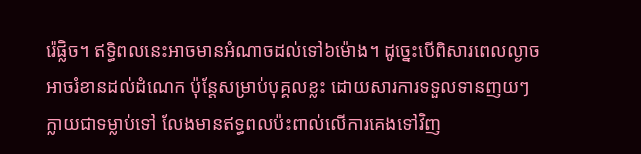រ៉េផ្លិច។ ឥទ្ធិពលនេះអាចមានអំណាចដល់ទៅ៦ម៉ោង។ ដូច្នេះបើពិសារពេលល្ងាចអាចរំខានដល់ដំណេក ប៉ុន្តែសម្រាប់បុគ្គលខ្លះ ដោយសារការទទួលទានញយៗក្លាយជាទម្លាប់ទៅ លែងមានឥទ្ធពលប៉ះពាល់លើការគេងទៅវិញ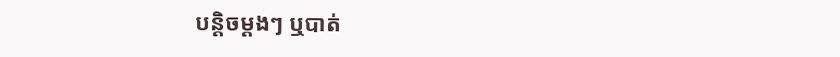បន្តិចម្តងៗ ឬបាត់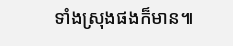ទាំងស្រុងផងក៏មាន៕